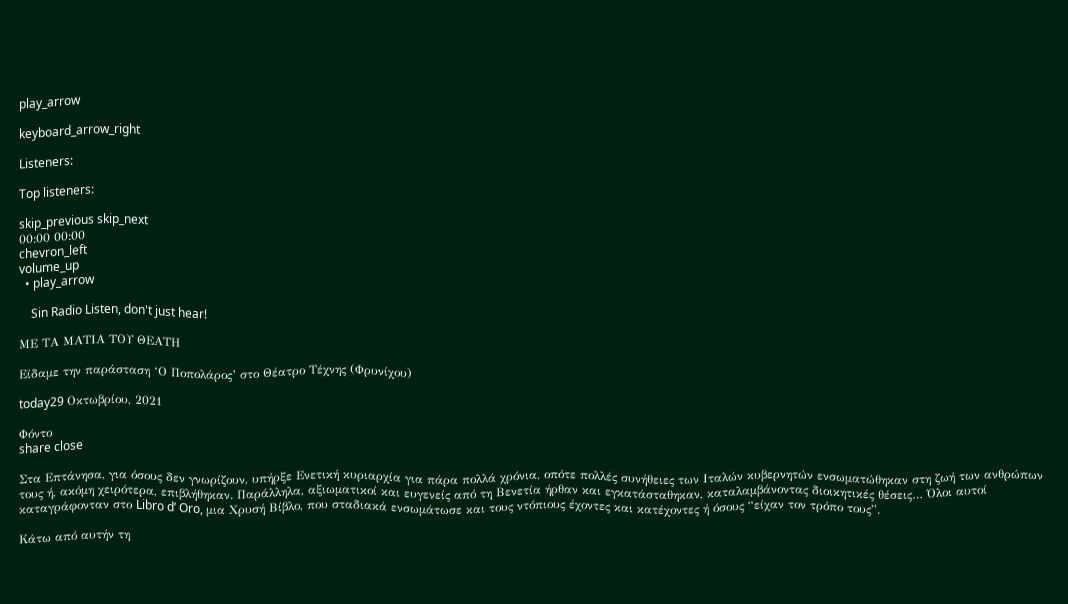play_arrow

keyboard_arrow_right

Listeners:

Top listeners:

skip_previous skip_next
00:00 00:00
chevron_left
volume_up
  • play_arrow

    Sin Radio Listen, don't just hear!

ΜΕ ΤΑ ΜΑΤΙΑ ΤΟΥ ΘΕΑΤΗ

Είδαμε την παράσταση ‘Ο Ποπολάρος’ στο Θέατρο Τέχνης (Φρυνίχου)

today29 Οκτωβρίου, 2021

Φόντο
share close

Στα Επτάνησα, για όσους δεν γνωρίζουν, υπήρξε Ενετική κυριαρχία για πάρα πολλά χρόνια, οπότε πολλές συνήθειες των Ιταλών κυβερνητών ενσωματώθηκαν στη ζωή των ανθρώπων τους ή, ακόμη χειρότερα, επιβλήθηκαν. Παράλληλα, αξιωματικοί και ευγενείς από τη Βενετία ήρθαν και εγκατάσταθηκαν, καταλαμβάνοντας διοικητικές θέσεις… Όλοι αυτοί καταγράφονταν στο Libro d’ Oro, μια Χρυσή Βίβλο, που σταδιακά ενσωμάτωσε και τους ντόπιους έχοντες και κατέχοντες ή όσους “είχαν τον τρόπο τους”.

Κάτω από αυτήν τη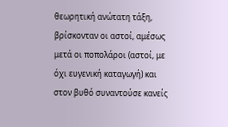θεωρητική ανώτατη τάξη, βρίσκονταν οι αστοί, αμέσως μετά οι ποπολάροι (αστοί, με όχι ευγενική καταγωγή) και στον βυθό συναντούσε κανείς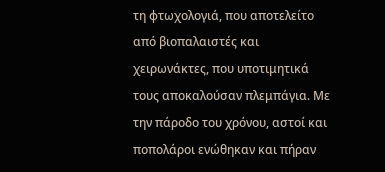τη φτωχολογιά, που αποτελείτο από βιοπαλαιστές και χειρωνάκτες, που υποτιμητικά τους αποκαλούσαν πλεμπάγια. Με την πάροδο του χρόνου, αστοί και ποπολάροι ενώθηκαν και πήραν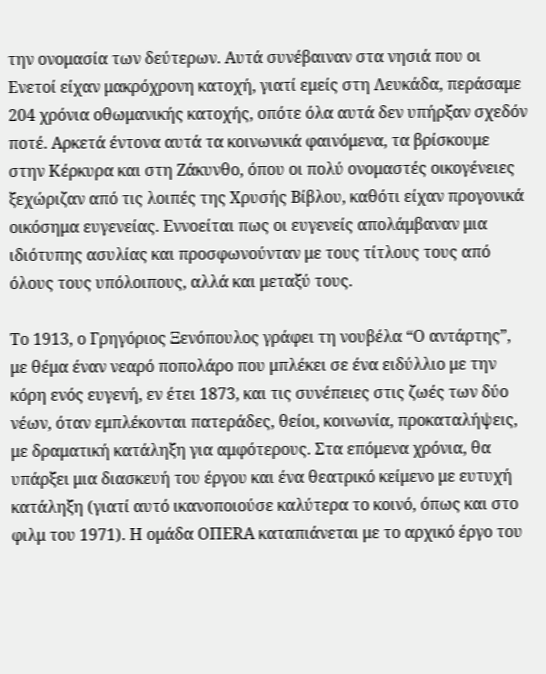την ονομασία των δεύτερων. Αυτά συνέβαιναν στα νησιά που οι Ενετοί είχαν μακρόχρονη κατοχή, γιατί εμείς στη Λευκάδα, περάσαμε 204 χρόνια οθωμανικής κατοχής, οπότε όλα αυτά δεν υπήρξαν σχεδόν ποτέ. Αρκετά έντονα αυτά τα κοινωνικά φαινόμενα, τα βρίσκουμε στην Κέρκυρα και στη Ζάκυνθο, όπου οι πολύ ονομαστές οικογένειες ξεχώριζαν από τις λοιπές της Χρυσής Βίβλου, καθότι είχαν προγονικά οικόσημα ευγενείας. Εννοείται πως οι ευγενείς απολάμβαναν μια ιδιότυπης ασυλίας και προσφωνούνταν με τους τίτλους τους από όλους τους υπόλοιπους, αλλά και μεταξύ τους.

Το 1913, ο Γρηγόριος Ξενόπουλος γράφει τη νουβέλα “Ο αντάρτης”, με θέμα έναν νεαρό ποπολάρο που μπλέκει σε ένα ειδύλλιο με την κόρη ενός ευγενή, εν έτει 1873, και τις συνέπειες στις ζωές των δύο νέων, όταν εμπλέκονται πατεράδες, θείοι, κοινωνία, προκαταλήψεις, με δραματική κατάληξη για αμφότερους. Στα επόμενα χρόνια, θα υπάρξει μια διασκευή του έργου και ένα θεατρικό κείμενο με ευτυχή κατάληξη (γιατί αυτό ικανοποιούσε καλύτερα το κοινό, όπως και στο φιλμ του 1971). Η ομάδα ΟΠΕRΑ καταπιάνεται με το αρχικό έργο του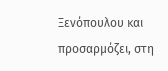Ξενόπουλου και προσαρμόζει, στη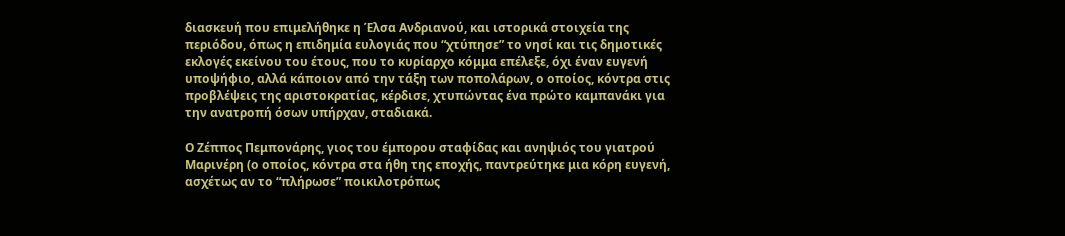διασκευή που επιμελήθηκε η Έλσα Ανδριανού, και ιστορικά στοιχεία της περιόδου, όπως η επιδημία ευλογιάς που “χτύπησε” το νησί και τις δημοτικές εκλογές εκείνου του έτους, που το κυρίαρχο κόμμα επέλεξε, όχι έναν ευγενή υποψήφιο, αλλά κάποιον από την τάξη των ποπολάρων, ο οποίος, κόντρα στις προβλέψεις της αριστοκρατίας, κέρδισε, χτυπώντας ένα πρώτο καμπανάκι για την ανατροπή όσων υπήρχαν, σταδιακά.

Ο Ζέππος Πεμπονάρης, γιος του έμπορου σταφίδας και ανηψιός του γιατρού Μαρινέρη (ο οποίος, κόντρα στα ήθη της εποχής, παντρεύτηκε μια κόρη ευγενή, ασχέτως αν το “πλήρωσε” ποικιλοτρόπως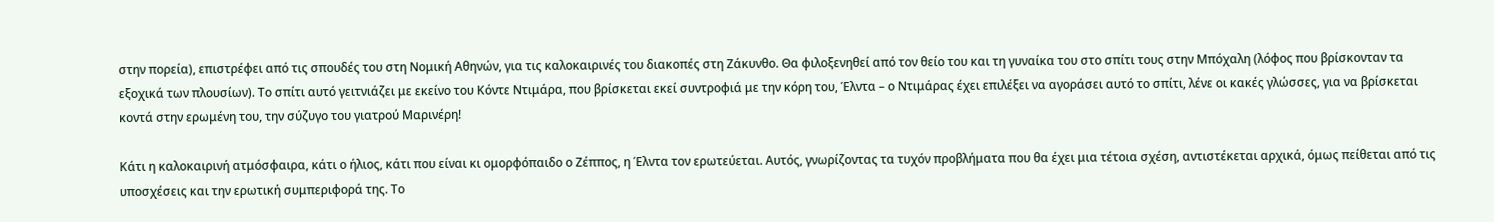στην πορεία), επιστρέφει από τις σπουδές του στη Νομική Αθηνών, για τις καλοκαιρινές του διακοπές στη Ζάκυνθο. Θα φιλοξενηθεί από τον θείο του και τη γυναίκα του στο σπίτι τους στην Μπόχαλη (λόφος που βρίσκονταν τα εξοχικά των πλουσίων). Το σπίτι αυτό γειτνιάζει με εκείνο του Κόντε Ντιμάρα, που βρίσκεται εκεί συντροφιά με την κόρη του, Έλντα – ο Ντιμάρας έχει επιλέξει να αγοράσει αυτό το σπίτι, λένε οι κακές γλώσσες, για να βρίσκεται κοντά στην ερωμένη του, την σύζυγο του γιατρού Μαρινέρη!

Κάτι η καλοκαιρινή ατμόσφαιρα, κάτι ο ήλιος, κάτι που είναι κι ομορφόπαιδο ο Ζέππος, η Έλντα τον ερωτεύεται. Αυτός, γνωρίζοντας τα τυχόν προβλήματα που θα έχει μια τέτοια σχέση, αντιστέκεται αρχικά, όμως πείθεται από τις υποσχέσεις και την ερωτική συμπεριφορά της. Το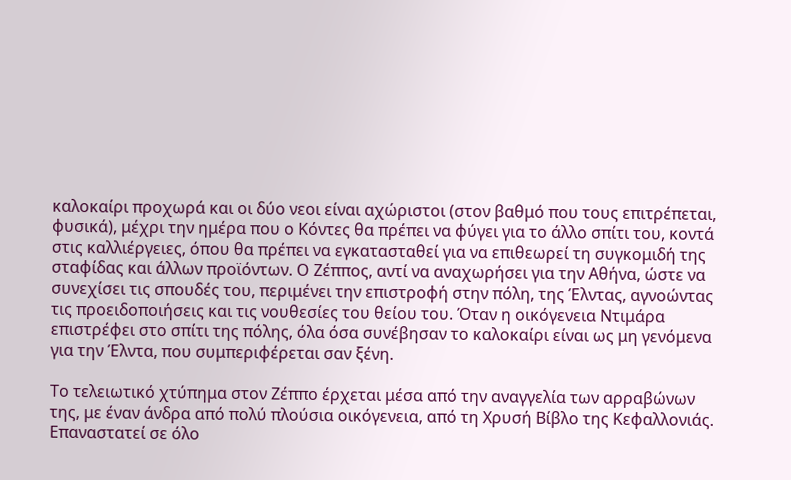καλοκαίρι προχωρά και οι δύο νεοι είναι αχώριστοι (στον βαθμό που τους επιτρέπεται, φυσικά), μέχρι την ημέρα που ο Κόντες θα πρέπει να φύγει για το άλλο σπίτι του, κοντά στις καλλιέργειες, όπου θα πρέπει να εγκατασταθεί για να επιθεωρεί τη συγκομιδή της σταφίδας και άλλων προϊόντων. Ο Ζέππος, αντί να αναχωρήσει για την Αθήνα, ώστε να συνεχίσει τις σπουδές του, περιμένει την επιστροφή στην πόλη, της Έλντας, αγνοώντας τις προειδοποιήσεις και τις νουθεσίες του θείου του. Όταν η οικόγενεια Ντιμάρα επιστρέφει στο σπίτι της πόλης, όλα όσα συνέβησαν το καλοκαίρι είναι ως μη γενόμενα για την Έλντα, που συμπεριφέρεται σαν ξένη.

Το τελειωτικό χτύπημα στον Ζέππο έρχεται μέσα από την αναγγελία των αρραβώνων της, με έναν άνδρα από πολύ πλούσια οικόγενεια, από τη Χρυσή Βίβλο της Κεφαλλονιάς. Επαναστατεί σε όλο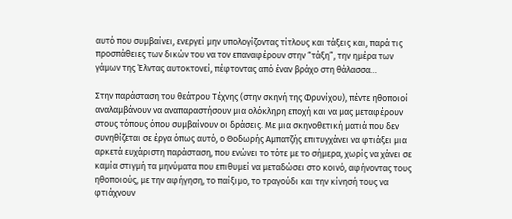αυτό που συμβαίνει, ενεργεί μην υπολογίζοντας τίτλους και τάξεις και, παρά τις προσπάθειες των δικών του να τον επαναφέρουν στην “τάξη”, την ημέρα των γάμων της Έλντας αυτοκτονεί, πέφτοντας από έναν βράχο στη θάλασσα…

Στην παράσταση του θεάτρου Τέχνης (στην σκηνή της Φρυνίχου), πέντε ηθοποιοί αναλαμβάνουν να αναπαραστήσουν μια ολόκληρη εποχή και να μας μεταφέρουν στους τόπους όπου συμβαίνουν οι δράσεις. Με μια σκηνοθετική ματιά που δεν συνηθίζεται σε έργα όπως αυτό, ο Θοδωρής Αμπατζής επιτυγχάνει να φτιάξει μια αρκετά ευχάριστη παράσταση, που ενώνει το τότε με το σήμερα, χωρίς να χάνει σε καμία στιγμή τα μηνύματα που επιθυμεί να μεταδώσει στο κοινό, αφήνοντας τους ηθοποιούς, με την αφήγηση, το παίξιμο, το τραγούδι και την κίνησή τους να φτιάχνουν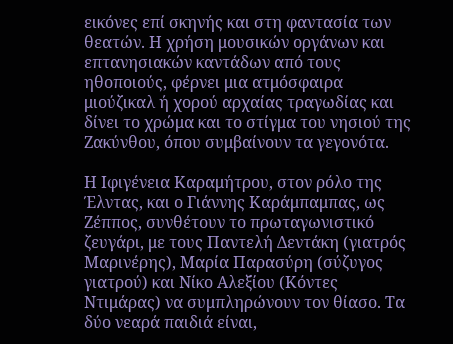εικόνες επί σκηνής και στη φαντασία των θεατών. Η χρήση μουσικών οργάνων και επτανησιακών καντάδων από τους ηθοποιούς, φέρνει μια ατμόσφαιρα μιούζικαλ ή χορού αρχαίας τραγωδίας και δίνει το χρώμα και το στίγμα του νησιού της Ζακύνθου, όπου συμβαίνουν τα γεγονότα.

Η Ιφιγένεια Καραμήτρου, στον ρόλο της Έλντας, και ο Γιάννης Καράμπαμπας, ως Ζέππος, συνθέτουν το πρωταγωνιστικό ζευγάρι, με τους Παντελή Δεντάκη (γιατρός Μαρινέρης), Μαρία Παρασύρη (σύζυγος γιατρού) και Νίκο Αλεξίου (Κόντες Ντιμάρας) να συμπληρώνουν τον θίασο. Τα δύο νεαρά παιδιά είναι,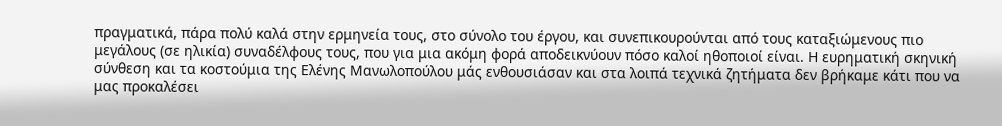πραγματικά, πάρα πολύ καλά στην ερμηνεία τους, στο σύνολο του έργου, και συνεπικουρούνται από τους καταξιώμενους πιο μεγάλους (σε ηλικία) συναδέλφους τους, που για μια ακόμη φορά αποδεικνύουν πόσο καλοί ηθοποιοί είναι. Η ευρηματική σκηνική σύνθεση και τα κοστούμια της Ελένης Μανωλοπούλου μάς ενθουσιάσαν και στα λοιπά τεχνικά ζητήματα δεν βρήκαμε κάτι που να μας προκαλέσει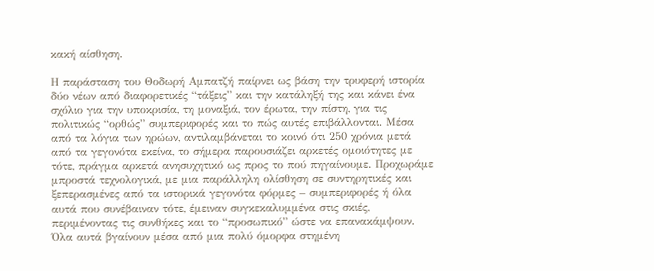κακή αίσθηση.

Η παράσταση του Θοδωρή Αμπατζή παίρνει ως βάση την τρυφερή ιστορία δύο νέων από διαφορετικές “τάξεις” και την κατάληξή της και κάνει ένα σχόλιο για την υποκρισία, τη μοναξιά, τον έρωτα, την πίστη, για τις πολιτικώς “ορθώς” συμπεριφορές και το πώς αυτές επιβάλλονται. Μέσα από τα λόγια των ηρώων, αντιλαμβάνεται το κοινό ότι 250 χρόνια μετά από τα γεγονότα εκείνα, το σήμερα παρουσιάζει αρκετές ομοιότητες με τότε, πράγμα αρκετά ανησυχητικό ως προς το πού πηγαίνουμε. Προχωράμε μπροστά τεχνολογικά, με μια παράλληλη ολίσθηση σε συντηρητικές και ξεπερασμένες από τα ιστορικά γεγονότα φόρμες – συμπεριφορές ή όλα αυτά που συνέβαιναν τότε, έμειναν συγκεκαλυμμένα στις σκιές, περιμένοντας τις συνθήκες και το “προσωπικό” ώστε να επανακάμψουν.  Όλα αυτά βγαίνουν μέσα από μια πολύ όμορφα στημένη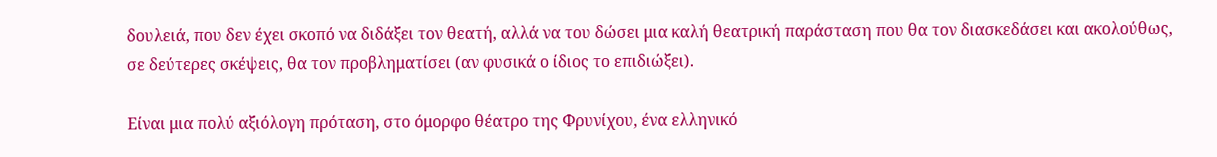δουλειά, που δεν έχει σκοπό να διδάξει τον θεατή, αλλά να του δώσει μια καλή θεατρική παράσταση που θα τον διασκεδάσει και ακολούθως, σε δεύτερες σκέψεις, θα τον προβληματίσει (αν φυσικά ο ίδιος το επιδιώξει).

Είναι μια πολύ αξιόλογη πρόταση, στο όμορφο θέατρο της Φρυνίχου, ένα ελληνικό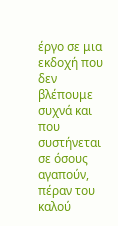έργο σε μια εκδοχή που δεν βλέπουμε συχνά και που συστήνεται σε όσους αγαπούν, πέραν του καλού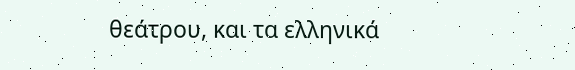θεάτρου, και τα ελληνικά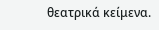θεατρικά κείμενα.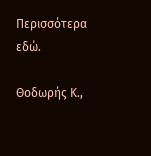Περισσότερα εδώ.

Θοδωρής Κ.,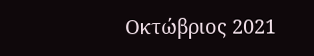Οκτώβριος 2021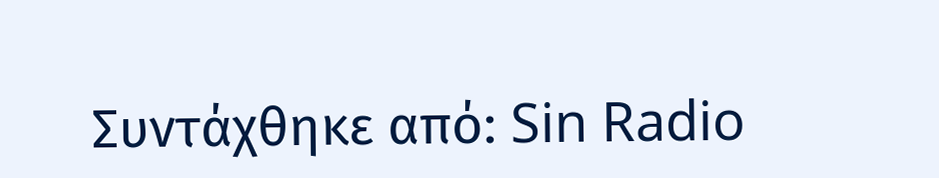Συντάχθηκε από: Sin Radio